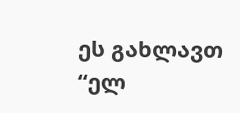ეს გახლავთ “ელ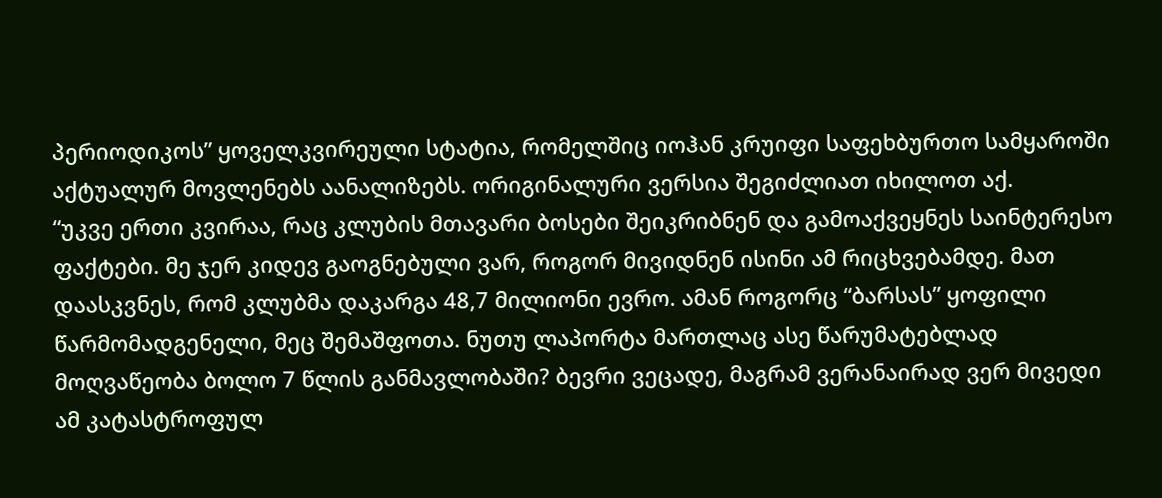პერიოდიკოს” ყოველკვირეული სტატია, რომელშიც იოჰან კრუიფი საფეხბურთო სამყაროში აქტუალურ მოვლენებს აანალიზებს. ორიგინალური ვერსია შეგიძლიათ იხილოთ აქ.
“უკვე ერთი კვირაა, რაც კლუბის მთავარი ბოსები შეიკრიბნენ და გამოაქვეყნეს საინტერესო ფაქტები. მე ჯერ კიდევ გაოგნებული ვარ, როგორ მივიდნენ ისინი ამ რიცხვებამდე. მათ დაასკვნეს, რომ კლუბმა დაკარგა 48,7 მილიონი ევრო. ამან როგორც “ბარსას” ყოფილი წარმომადგენელი, მეც შემაშფოთა. ნუთუ ლაპორტა მართლაც ასე წარუმატებლად მოღვაწეობა ბოლო 7 წლის განმავლობაში? ბევრი ვეცადე, მაგრამ ვერანაირად ვერ მივედი ამ კატასტროფულ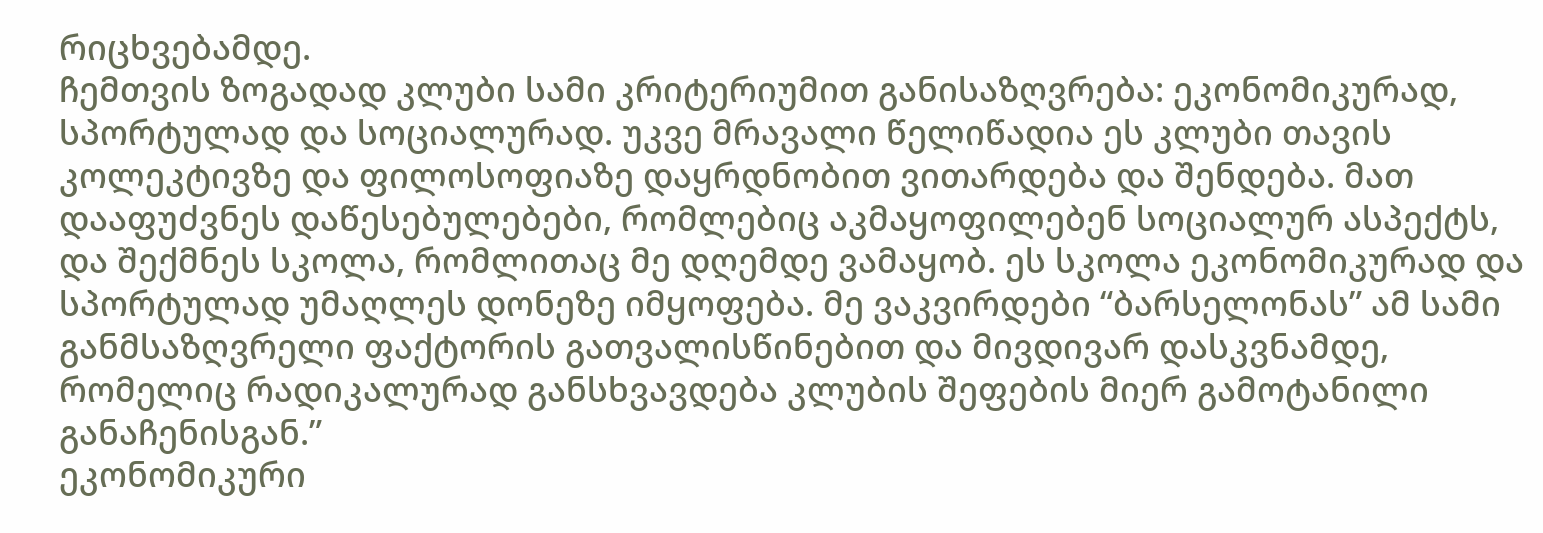რიცხვებამდე.
ჩემთვის ზოგადად კლუბი სამი კრიტერიუმით განისაზღვრება: ეკონომიკურად, სპორტულად და სოციალურად. უკვე მრავალი წელიწადია ეს კლუბი თავის კოლეკტივზე და ფილოსოფიაზე დაყრდნობით ვითარდება და შენდება. მათ დააფუძვნეს დაწესებულებები, რომლებიც აკმაყოფილებენ სოციალურ ასპექტს, და შექმნეს სკოლა, რომლითაც მე დღემდე ვამაყობ. ეს სკოლა ეკონომიკურად და სპორტულად უმაღლეს დონეზე იმყოფება. მე ვაკვირდები “ბარსელონას” ამ სამი განმსაზღვრელი ფაქტორის გათვალისწინებით და მივდივარ დასკვნამდე, რომელიც რადიკალურად განსხვავდება კლუბის შეფების მიერ გამოტანილი განაჩენისგან.”
ეკონომიკური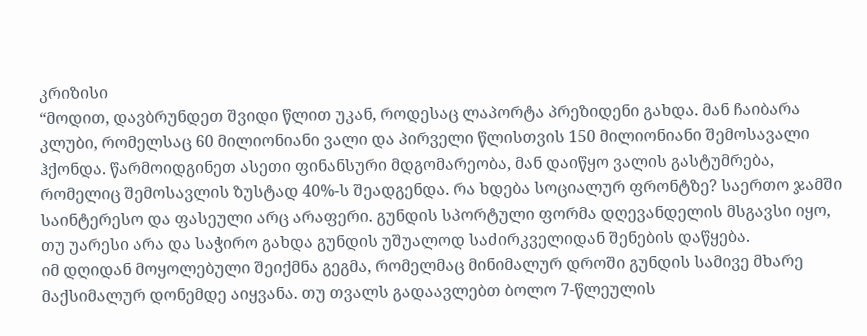კრიზისი
“მოდით, დავბრუნდეთ შვიდი წლით უკან, როდესაც ლაპორტა პრეზიდენი გახდა. მან ჩაიბარა კლუბი, რომელსაც 60 მილიონიანი ვალი და პირველი წლისთვის 150 მილიონიანი შემოსავალი ჰქონდა. წარმოიდგინეთ ასეთი ფინანსური მდგომარეობა, მან დაიწყო ვალის გასტუმრება, რომელიც შემოსავლის ზუსტად 40%-ს შეადგენდა. რა ხდება სოციალურ ფრონტზე? საერთო ჯამში საინტერესო და ფასეული არც არაფერი. გუნდის სპორტული ფორმა დღევანდელის მსგავსი იყო, თუ უარესი არა და საჭირო გახდა გუნდის უშუალოდ საძირკველიდან შენების დაწყება.
იმ დღიდან მოყოლებული შეიქმნა გეგმა, რომელმაც მინიმალურ დროში გუნდის სამივე მხარე მაქსიმალურ დონემდე აიყვანა. თუ თვალს გადაავლებთ ბოლო 7-წლეულის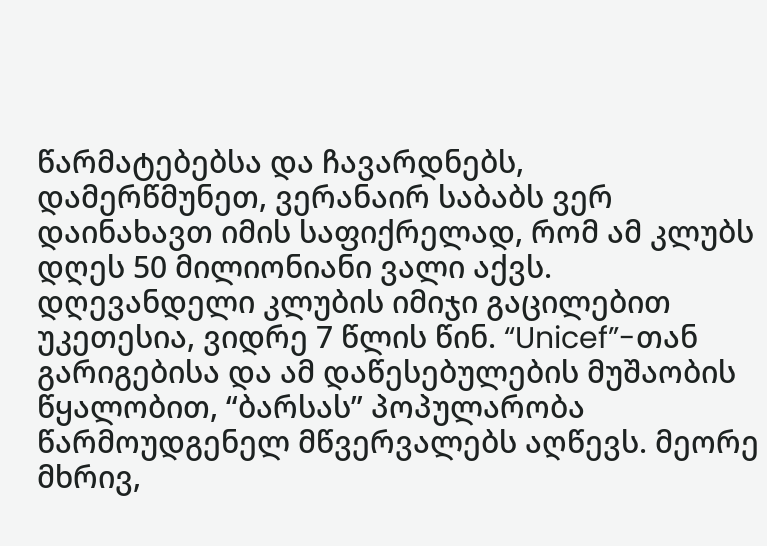წარმატებებსა და ჩავარდნებს, დამერწმუნეთ, ვერანაირ საბაბს ვერ დაინახავთ იმის საფიქრელად, რომ ამ კლუბს დღეს 50 მილიონიანი ვალი აქვს.
დღევანდელი კლუბის იმიჯი გაცილებით უკეთესია, ვიდრე 7 წლის წინ. “Unicef”-თან გარიგებისა და ამ დაწესებულების მუშაობის წყალობით, “ბარსას” პოპულარობა წარმოუდგენელ მწვერვალებს აღწევს. მეორე მხრივ,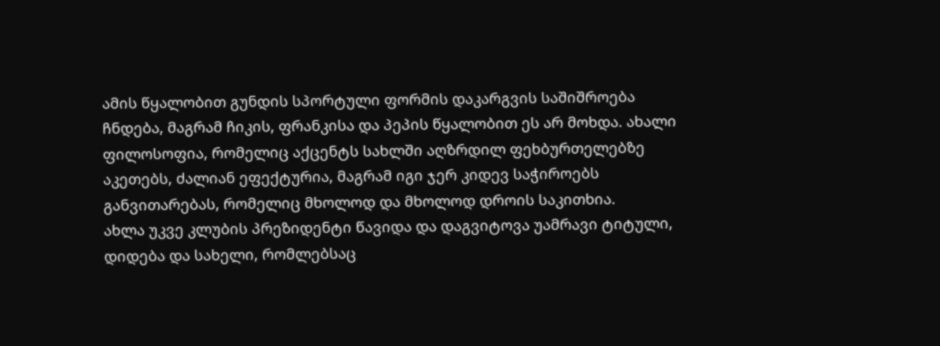ამის წყალობით გუნდის სპორტული ფორმის დაკარგვის საშიშროება ჩნდება, მაგრამ ჩიკის, ფრანკისა და პეპის წყალობით ეს არ მოხდა. ახალი ფილოსოფია, რომელიც აქცენტს სახლში აღზრდილ ფეხბურთელებზე აკეთებს, ძალიან ეფექტურია, მაგრამ იგი ჯერ კიდევ საჭიროებს განვითარებას, რომელიც მხოლოდ და მხოლოდ დროის საკითხია.
ახლა უკვე კლუბის პრეზიდენტი წავიდა და დაგვიტოვა უამრავი ტიტული, დიდება და სახელი, რომლებსაც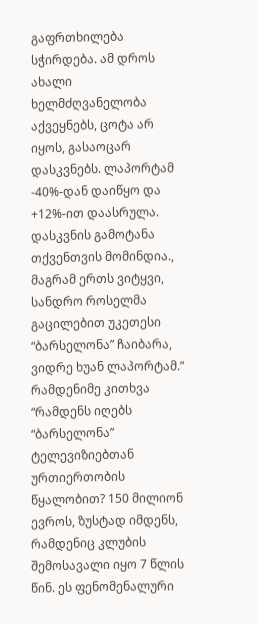გაფრთხილება სჭირდება. ამ დროს ახალი ხელმძღვანელობა აქვეყნებს, ცოტა არ იყოს, გასაოცარ დასკვნებს. ლაპორტამ -40%-დან დაიწყო და +12%-ით დაასრულა. დასკვნის გამოტანა თქვენთვის მომინდია., მაგრამ ერთს ვიტყვი, სანდრო როსელმა გაცილებით უკეთესი “ბარსელონა” ჩაიბარა, ვიდრე ხუან ლაპორტამ.”
რამდენიმე კითხვა
“რამდენს იღებს “ბარსელონა” ტელევიზიებთან ურთიერთობის წყალობით? 150 მილიონ ევროს, ზუსტად იმდენს, რამდენიც კლუბის შემოსავალი იყო 7 წლის წინ. ეს ფენომენალური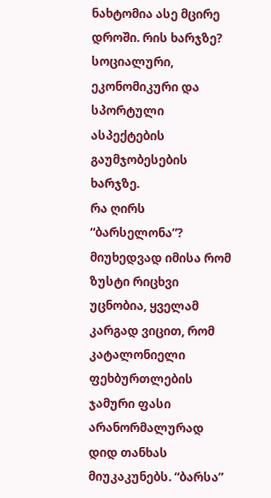ნახტომია ასე მცირე დროში. რის ხარჯზე? სოციალური, ეკონომიკური და სპორტული ასპექტების გაუმჯობესების ხარჯზე.
რა ღირს “ბარსელონა”? მიუხედვად იმისა რომ ზუსტი რიცხვი უცნობია, ყველამ კარგად ვიცით, რომ კატალონიელი ფეხბურთლების ჯამური ფასი არანორმალურად დიდ თანხას მიუკაკუნებს. “ბარსა”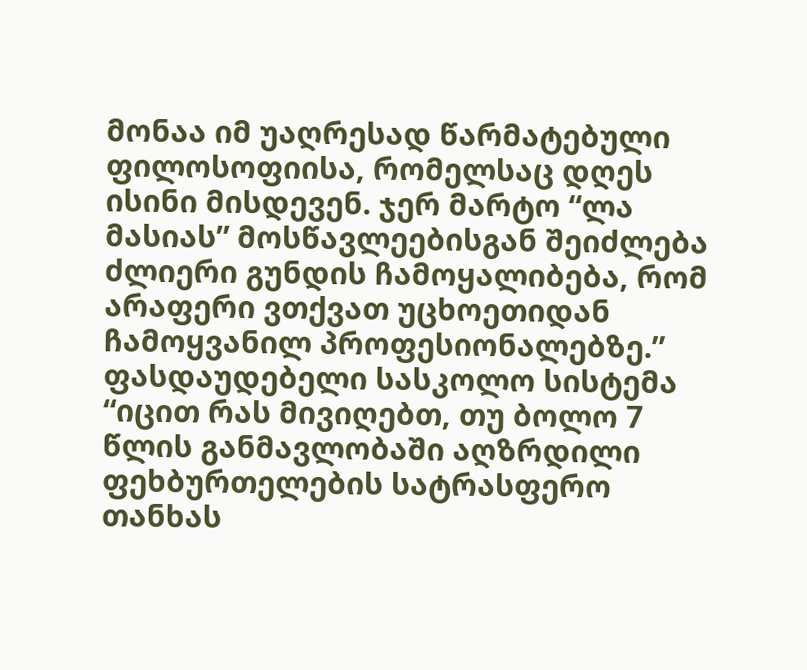მონაა იმ უაღრესად წარმატებული ფილოსოფიისა, რომელსაც დღეს ისინი მისდევენ. ჯერ მარტო “ლა მასიას” მოსწავლეებისგან შეიძლება ძლიერი გუნდის ჩამოყალიბება, რომ არაფერი ვთქვათ უცხოეთიდან ჩამოყვანილ პროფესიონალებზე.”
ფასდაუდებელი სასკოლო სისტემა
“იცით რას მივიღებთ, თუ ბოლო 7 წლის განმავლობაში აღზრდილი ფეხბურთელების სატრასფერო თანხას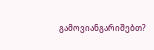გამოვიანგარიშებთ?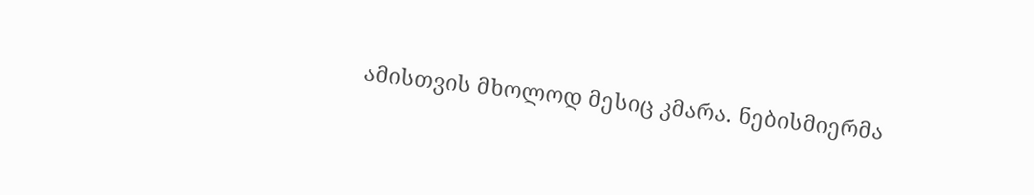ამისთვის მხოლოდ მესიც კმარა. ნებისმიერმა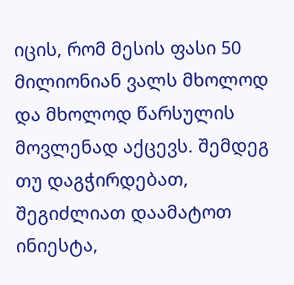იცის, რომ მესის ფასი 50 მილიონიან ვალს მხოლოდ და მხოლოდ წარსულის მოვლენად აქცევს. შემდეგ თუ დაგჭირდებათ, შეგიძლიათ დაამატოთ ინიესტა,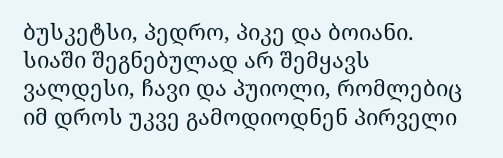ბუსკეტსი, პედრო, პიკე და ბოიანი. სიაში შეგნებულად არ შემყავს ვალდესი, ჩავი და პუიოლი, რომლებიც იმ დროს უკვე გამოდიოდნენ პირველი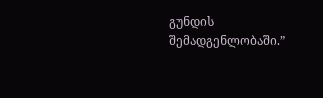გუნდის შემადგენლობაში.”